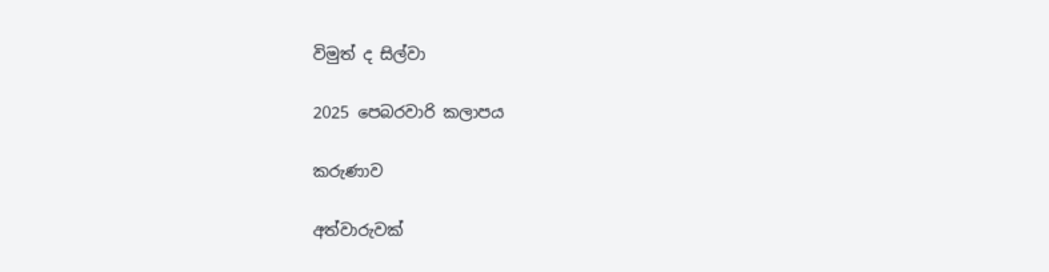විමුත් ද සිල්වා

2025 පෙබරවාරි කලාපය

කරුණාව

අත්වාරුවක්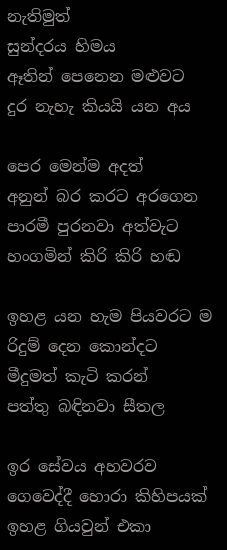නැතිමුත්
සුන්දරය හිමය
ඈතින් පෙනෙන මළුවට
දුර නැහැ කියයි යන අය

පෙර මෙන්ම අදත්
අනුන් බර කරට අරගෙන
පාරමී පුරනවා අත්වැට
හංගමින් කිරි කිරි හඬ

ඉහළ යන හැම පියවරට ම
රිදුම් දෙන කොන්දට
මීදුමත් කැටි කරන්
පත්තු බඳිනවා සීතල

ඉර සේවය අහවරව
ගෙවෙද්දී හොරා කිහිපයක්
ඉහළ ගියවුන් එකා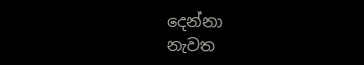දෙන්නා
නැවත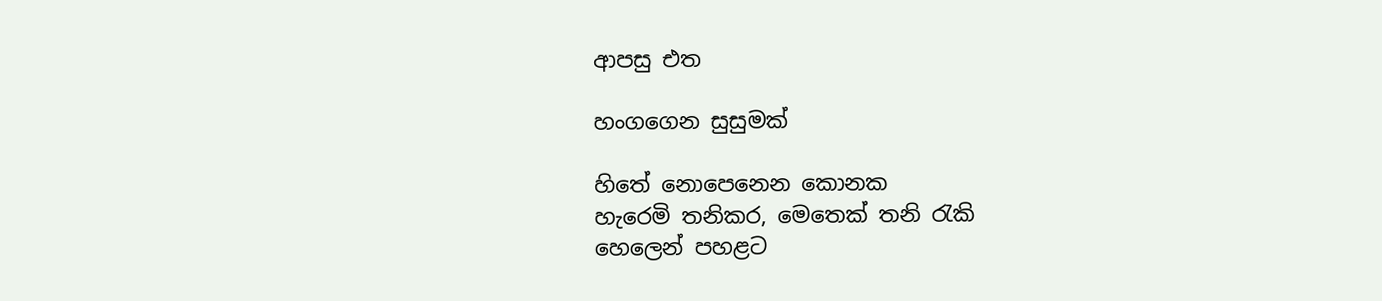ආපසු එත

හංගගෙන සුසුමක්

හිතේ නොපෙනෙන කොනක
හැරෙමි තනිකර, මෙතෙක් තනි රැකි
හෙලෙන් පහළට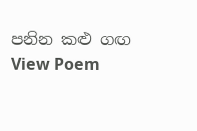පනින කළු ගඟ
View Poem